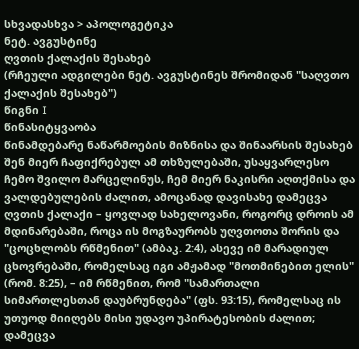სხვადასხვა > აპოლოგეტიკა
ნეტ. ავგუსტინე
ღვთის ქალაქის შესახებ
(რჩეული ადგილები ნეტ. ავგუსტინეს შრომიდან "საღვთო ქალაქის შესახებ")
წიგნი I
წინასიტყვაობა
წინამდებარე ნაწარმოების მიზნისა და შინაარსის შესახებ
შენ მიერ ჩაფიქრებულ ამ თხზულებაში, უსაყვარლესო ჩემო შვილო მარცელინუს, ჩემ მიერ ნაკისრი აღთქმისა და ვალდებულების ძალით, ამოცანად დავისახე დამეცვა ღვთის ქალაქი – ყოვლად სახელოვანი, როგორც დროის ამ მდინარებაში, როცა ის მოგზაურობს უღვთოთა შორის და "ცოცხლობს რწმენით" (ამბაკ. 2:4), ასევე იმ მარადიულ ცხოვრებაში, რომელსაც იგი ამჟამად "მოთმინებით ელის" (რომ. 8:25), – იმ რწმენით, რომ "სამართალი სიმართლესთან დაუბრუნდება" (ფს. 93:15), რომელსაც ის უთუოდ მიიღებს მისი უდავო უპირატესობის ძალით; დამეცვა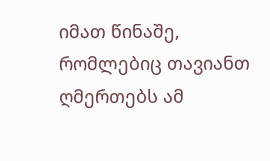იმათ წინაშე, რომლებიც თავიანთ ღმერთებს ამ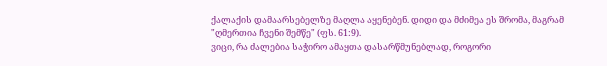ქალაქის დამაარსებელზე მაღლა აყენებენ. დიდი და მძიმეა ეს შრომა, მაგრამ "ღმერთია ჩვენი შემწე" (ფს. 61:9).
ვიცი, რა ძალებია საჭირო ამაყთა დასარწმუნებლად, როგორი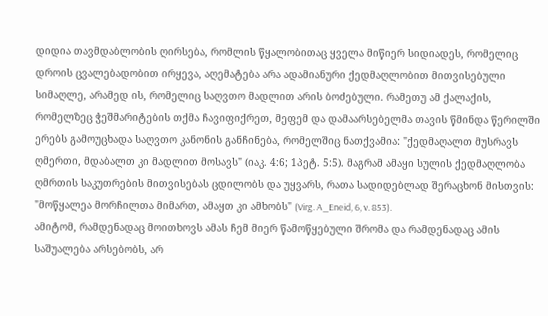დიდია თავმდაბლობის ღირსება, რომლის წყალობითაც ყველა მიწიერ სიდიადეს, რომელიც დროის ცვალებადობით ირყევა, აღემატება არა ადამიანური ქედმაღლობით მითვისებული სიმაღლე, არამედ ის, რომელიც საღვთო მადლით არის ბოძებული. რამეთუ ამ ქალაქის, რომელზეც ჭეშმარიტების თქმა ჩავიფიქრეთ, მეფემ და დამაარსებელმა თავის წმინდა წერილში ერებს გამოუცხადა საღვთო კანონის განჩინება, რომელშიც ნათქვამია: "ქედმაღალთ მუსრავს ღმერთი, მდაბალთ კი მადლით მოსავს" (იაკ. 4:6; 1პეტ. 5:5). მაგრამ ამაყი სულის ქედმაღლობა ღმრთის საკუთრების მითვისებას ცდილობს და უყვარს, რათა სადიდებლად შერაცხონ მისთვის: "მოწყალეა მორჩილთა მიმართ, ამაყთ კი ამხობს" (Virg. A_Eneid, 6, v. 853).
ამიტომ, რამდენადაც მოითხოვს ამას ჩემ მიერ წამოწყებული შრომა და რამდენადაც ამის საშუალება არსებობს, არ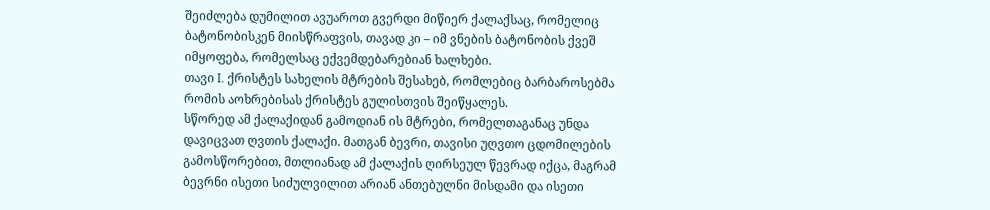შეიძლება დუმილით ავუაროთ გვერდი მიწიერ ქალაქსაც, რომელიც ბატონობისკენ მიისწრაფვის, თავად კი – იმ ვნების ბატონობის ქვეშ იმყოფება, რომელსაც ექვემდებარებიან ხალხები.
თავი I. ქრისტეს სახელის მტრების შესახებ, რომლებიც ბარბაროსებმა რომის აოხრებისას ქრისტეს გულისთვის შეიწყალეს.
სწორედ ამ ქალაქიდან გამოდიან ის მტრები, რომელთაგანაც უნდა დავიცვათ ღვთის ქალაქი. მათგან ბევრი, თავისი უღვთო ცდომილების გამოსწორებით, მთლიანად ამ ქალაქის ღირსეულ წევრად იქცა, მაგრამ ბევრნი ისეთი სიძულვილით არიან ანთებულნი მისდამი და ისეთი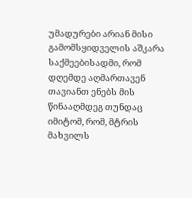უმადურები არიან მისი გამომსყიდველის აშკარა საქმეებისადმი, რომ დღემდე აღმართავენ თავიანთ ენებს მის წინააღმდეგ თუნდაც იმიტომ, რომ, მტრის მახვილს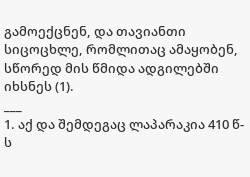გამოექცნენ, და თავიანთი სიცოცხლე, რომლითაც ამაყობენ, სწორედ მის წმიდა ადგილებში იხსნეს (1).
___
1. აქ და შემდეგაც ლაპარაკია 410 წ-ს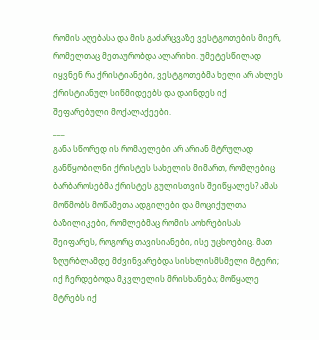რომის აღებასა და მის გაძარცვაზე ვესტგოთების მიერ, რომელთაც მეთაურობდა ალარიხი. უმეტესწილად იყვნენ რა ქრისტიანები, ვესტგოთებმა ხელი არ ახლეს ქრისტიანულ სიწმიდეებს და დაინდეს იქ შეფარებული მოქალაქეები.
___
განა სწორედ ის რომაელები არ არიან მტრულად განწყობილნი ქრისტეს სახელის მიმართ, რომლებიც ბარბაროსებმა ქრისტეს გულისთვის შეიწყალეს? ამას მოწმობს მოწამეთა ადგილები და მოციქულთა ბაზილიკები, რომლებმაც რომის აოხრებისას შეიფარეს, როგორც თავისიანები, ისე უცხოებიც. მათ ზღურბლამდე მძვინვარებდა სისხლისმსმელი მტერი; იქ ჩერდებოდა მკვლელის მრისხანება; მოწყალე მტრებს იქ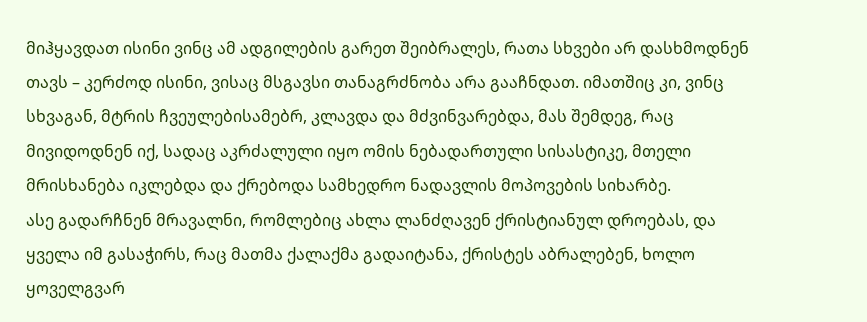მიჰყავდათ ისინი ვინც ამ ადგილების გარეთ შეიბრალეს, რათა სხვები არ დასხმოდნენ თავს – კერძოდ ისინი, ვისაც მსგავსი თანაგრძნობა არა გააჩნდათ. იმათშიც კი, ვინც სხვაგან, მტრის ჩვეულებისამებრ, კლავდა და მძვინვარებდა, მას შემდეგ, რაც მივიდოდნენ იქ, სადაც აკრძალული იყო ომის ნებადართული სისასტიკე, მთელი მრისხანება იკლებდა და ქრებოდა სამხედრო ნადავლის მოპოვების სიხარბე.
ასე გადარჩნენ მრავალნი, რომლებიც ახლა ლანძღავენ ქრისტიანულ დროებას, და ყველა იმ გასაჭირს, რაც მათმა ქალაქმა გადაიტანა, ქრისტეს აბრალებენ, ხოლო ყოველგვარ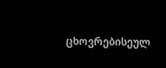ცხოვრებისეულ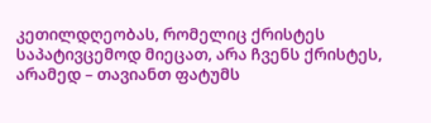კეთილდღეობას, რომელიც ქრისტეს საპატივცემოდ მიეცათ, არა ჩვენს ქრისტეს, არამედ – თავიანთ ფატუმს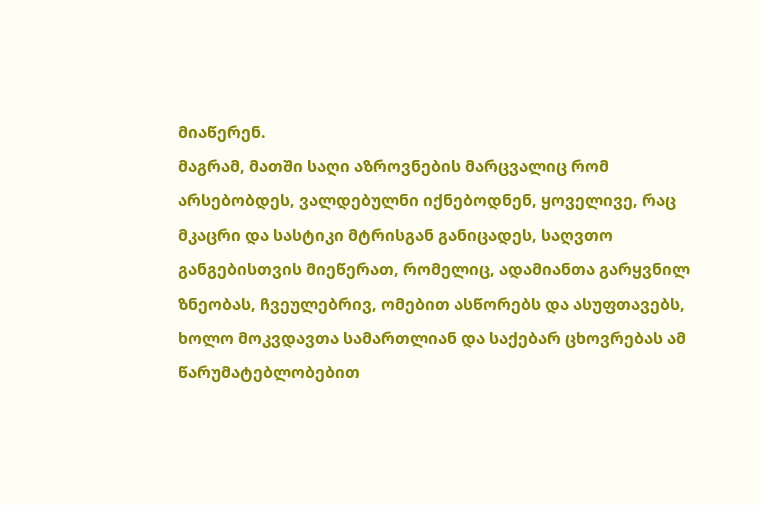მიაწერენ.
მაგრამ, მათში საღი აზროვნების მარცვალიც რომ არსებობდეს, ვალდებულნი იქნებოდნენ, ყოველივე, რაც მკაცრი და სასტიკი მტრისგან განიცადეს, საღვთო განგებისთვის მიეწერათ, რომელიც, ადამიანთა გარყვნილ ზნეობას, ჩვეულებრივ, ომებით ასწორებს და ასუფთავებს, ხოლო მოკვდავთა სამართლიან და საქებარ ცხოვრებას ამ წარუმატებლობებით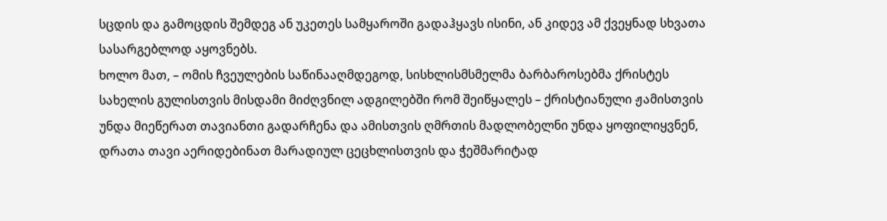სცდის და გამოცდის შემდეგ ან უკეთეს სამყაროში გადაჰყავს ისინი, ან კიდევ ამ ქვეყნად სხვათა სასარგებლოდ აყოვნებს.
ხოლო მათ, – ომის ჩვეულების საწინააღმდეგოდ, სისხლისმსმელმა ბარბაროსებმა ქრისტეს სახელის გულისთვის მისდამი მიძღვნილ ადგილებში რომ შეიწყალეს – ქრისტიანული ჟამისთვის უნდა მიეწერათ თავიანთი გადარჩენა და ამისთვის ღმრთის მადლობელნი უნდა ყოფილიყვნენ, დრათა თავი აერიდებინათ მარადიულ ცეცხლისთვის და ჭეშმარიტად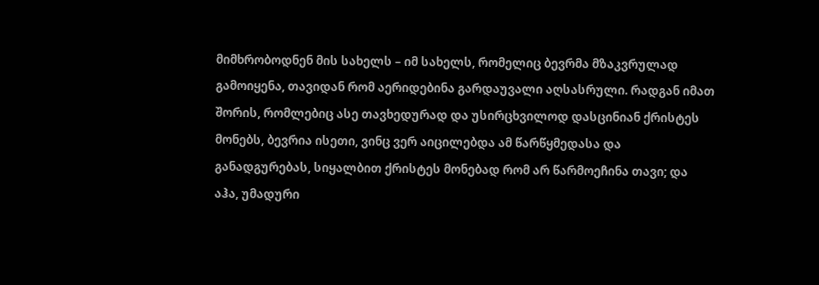მიმხრობოდნენ მის სახელს – იმ სახელს, რომელიც ბევრმა მზაკვრულად გამოიყენა, თავიდან რომ აერიდებინა გარდაუვალი აღსასრული. რადგან იმათ შორის, რომლებიც ასე თავხედურად და უსირცხვილოდ დასცინიან ქრისტეს მონებს, ბევრია ისეთი, ვინც ვერ აიცილებდა ამ წარწყმედასა და განადგურებას, სიყალბით ქრისტეს მონებად რომ არ წარმოეჩინა თავი; და აჰა, უმადური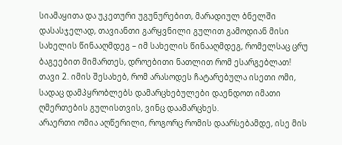სიამაყითა და უკეთური უგუნურებით, მარადიულ ბნელში დასასჯელად, თავიანთი გარყვნილი გულით გამოდიან მისი სახელის წინააღმდეგ – იმ სახელის წინააღმდეგ, რომელსაც ცრუ ბაგეებით მიმართეს, დროებითი ნათლით რომ ესარგებლათ!
თავი 2. იმის შესახებ, რომ არასოდეს ჩატარებულა ისეთი ომი, სადაც დამპყრობლებს დამარცხებულები დაენდოთ იმათი ღმერთების გულისთვის, ვინც დაამარცხეს.
არაერთი ომია აღწერილი, როგორც რომის დაარსებამდე, ისე მის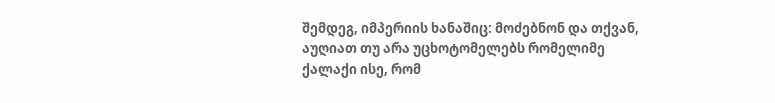შემდეგ, იმპერიის ხანაშიც: მოძებნონ და თქვან, აუღიათ თუ არა უცხოტომელებს რომელიმე ქალაქი ისე, რომ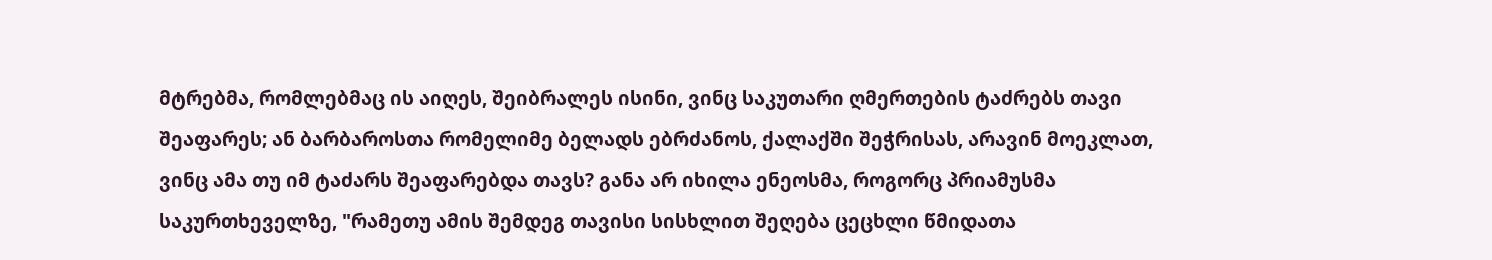მტრებმა, რომლებმაც ის აიღეს, შეიბრალეს ისინი, ვინც საკუთარი ღმერთების ტაძრებს თავი შეაფარეს; ან ბარბაროსთა რომელიმე ბელადს ებრძანოს, ქალაქში შეჭრისას, არავინ მოეკლათ, ვინც ამა თუ იმ ტაძარს შეაფარებდა თავს? განა არ იხილა ენეოსმა, როგორც პრიამუსმა საკურთხეველზე, "რამეთუ ამის შემდეგ თავისი სისხლით შეღება ცეცხლი წმიდათა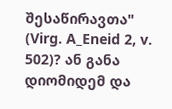შესაწირავთა" (Virg. A_Eneid 2, v. 502)? ან განა დიომიდემ და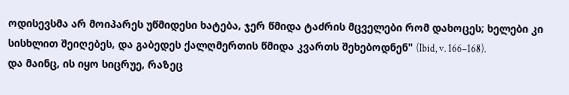ოდისევსმა არ მოიპარეს უწმიდესი ხატება, ჯერ წმიდა ტაძრის მცველები რომ დახოცეს; ხელები კი სისხლით შეიღებეს, და გაბედეს ქალღმერთის წმიდა კვართს შეხებოდნენ" (Ibid, v. 166–168).
და მაინც, ის იყო სიცრუე, რაზეც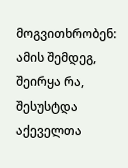მოგვითხრობენ: ამის შემდეგ, შეირყა რა, შესუსტდა აქეველთა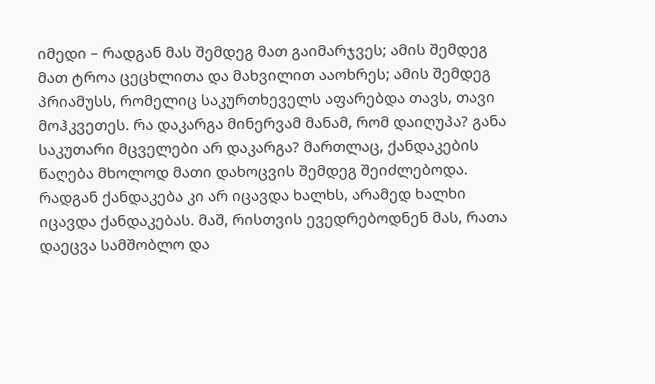იმედი – რადგან მას შემდეგ მათ გაიმარჯვეს; ამის შემდეგ მათ ტროა ცეცხლითა და მახვილით ააოხრეს; ამის შემდეგ პრიამუსს, რომელიც საკურთხეველს აფარებდა თავს, თავი მოჰკვეთეს. რა დაკარგა მინერვამ მანამ, რომ დაიღუპა? განა საკუთარი მცველები არ დაკარგა? მართლაც, ქანდაკების წაღება მხოლოდ მათი დახოცვის შემდეგ შეიძლებოდა. რადგან ქანდაკება კი არ იცავდა ხალხს, არამედ ხალხი იცავდა ქანდაკებას. მაშ, რისთვის ევედრებოდნენ მას, რათა დაეცვა სამშობლო და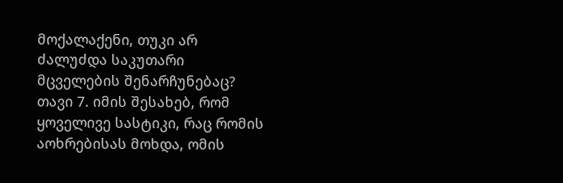მოქალაქენი, თუკი არ ძალუძდა საკუთარი მცველების შენარჩუნებაც?
თავი 7. იმის შესახებ, რომ ყოველივე სასტიკი, რაც რომის აოხრებისას მოხდა, ომის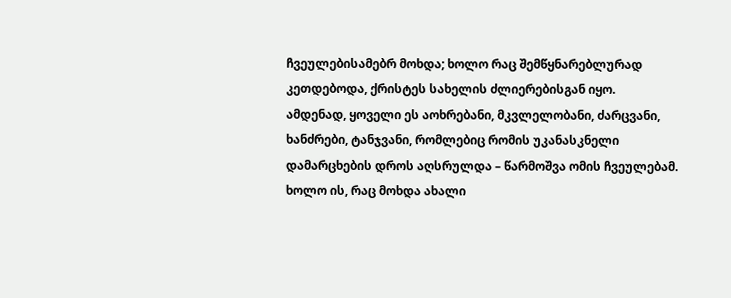ჩვეულებისამებრ მოხდა; ხოლო რაც შემწყნარებლურად კეთდებოდა, ქრისტეს სახელის ძლიერებისგან იყო.
ამდენად, ყოველი ეს აოხრებანი, მკვლელობანი, ძარცვანი, ხანძრები, ტანჯვანი, რომლებიც რომის უკანასკნელი დამარცხების დროს აღსრულდა – წარმოშვა ომის ჩვეულებამ. ხოლო ის, რაც მოხდა ახალი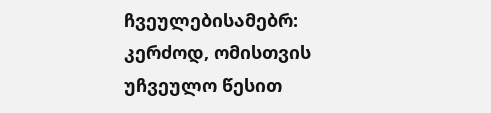ჩვეულებისამებრ: კერძოდ, ომისთვის უჩვეულო წესით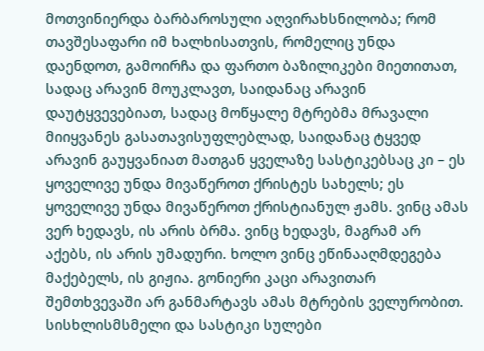მოთვინიერდა ბარბაროსული აღვირახსნილობა; რომ თავშესაფარი იმ ხალხისათვის, რომელიც უნდა დაენდოთ, გამოირჩა და ფართო ბაზილიკები მიეთითათ, სადაც არავინ მოუკლავთ, საიდანაც არავინ დაუტყვევებიათ, სადაც მოწყალე მტრებმა მრავალი მიიყვანეს გასათავისუფლებლად, საიდანაც ტყვედ არავინ გაუყვანიათ მათგან ყველაზე სასტიკებსაც კი – ეს ყოველივე უნდა მივაწეროთ ქრისტეს სახელს; ეს ყოველივე უნდა მივაწეროთ ქრისტიანულ ჟამს. ვინც ამას ვერ ხედავს, ის არის ბრმა. ვინც ხედავს, მაგრამ არ აქებს, ის არის უმადური. ხოლო ვინც ეწინააღმდეგება მაქებელს, ის გიჟია. გონიერი კაცი არავითარ შემთხვევაში არ განმარტავს ამას მტრების ველურობით. სისხლისმსმელი და სასტიკი სულები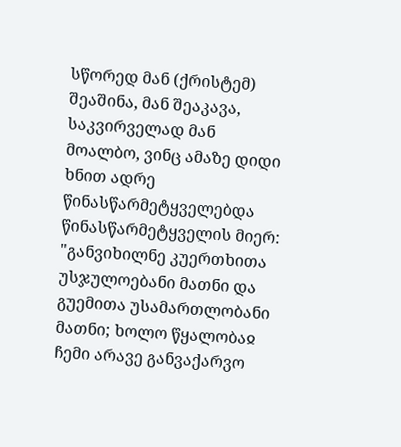სწორედ მან (ქრისტემ) შეაშინა, მან შეაკავა, საკვირველად მან მოალბო, ვინც ამაზე დიდი ხნით ადრე წინასწარმეტყველებდა წინასწარმეტყველის მიერ: "განვიხილნე კუერთხითა უსჯულოებანი მათნი და გუემითა უსამართლობანი მათნი; ხოლო წყალობაჲ ჩემი არავე განვაქარვო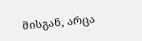მისგან, არცა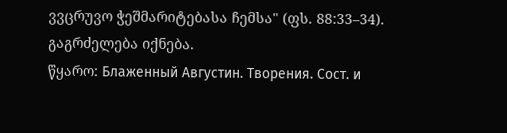ვვცრუვო ჭეშმარიტებასა ჩემსა" (ფს. 88:33–34).
გაგრძელება იქნება.
წყარო: Блаженный Августин. Творения. Сост. и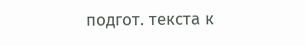подгот. текста к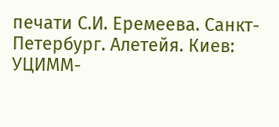печати С.И. Еремеева. Санкт-Петербург. Алетейя. Киев: УЦИММ-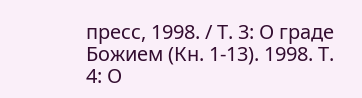пресс, 1998. / Т. 3: О граде Божием (Кн. 1-13). 1998. Т. 4: О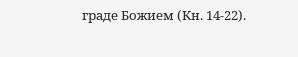граде Божием (Кн. 14-22).